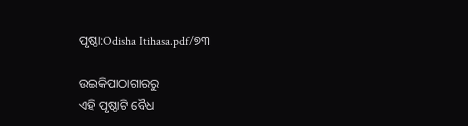ପୃଷ୍ଠା:Odisha Itihasa.pdf/୭୩

ଉଇକିପାଠାଗାର‌ରୁ
ଏହି ପୃଷ୍ଠାଟି ବୈଧ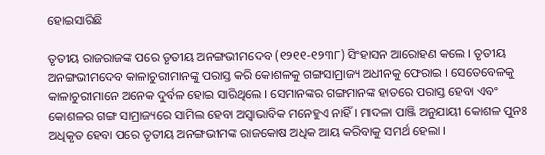ହୋଇସାରିଛି

ତୃତୀୟ ରାଜରାଜଙ୍କ ପରେ ତୃତୀୟ ଅନଙ୍ଗଭୀମଦେବ (୧୨୧୧-୧୨୩୮) ସିଂହାସନ ଆରୋହଣ କଲେ । ତୃତୀୟ ଅନଙ୍ଗଭୀମଦେବ କାଳାଚୁରୀମାନଙ୍କୁ ପରାସ୍ତ କରି କୋଶଳକୁ ଗଙ୍ଗସାମ୍ରାଜ୍ୟ ଅଧୀନକୁ ଫେରାଇ । ସେତେବେଳକୁ କାଳାଚୁରୀମାନେ ଅନେକ ଦୁର୍ବଳ ହୋଇ ସାରିଥିଲେ । ସେମାନଙ୍କର ଗଙ୍ଗମାନଙ୍କ ହାତରେ ପରାସ୍ତ ହେବା ଏବଂ କୋଶଳର ଗଙ୍ଗ ସାମ୍ରାଜ୍ୟରେ ସାମିଲ ହେବା ଅସ୍ୱାଭାବିକ ମନେହୁଏ ନାହିଁ । ମାଦଳା ପାଞ୍ଜି ଅନୁଯାୟୀ କୋଶଳ ପୁନଃ ଅଧିକୃତ ହେବା ପରେ ତୃତୀୟ ଅନଙ୍ଗଭୀମଙ୍କ ରାଜକୋଷ ଅଧିକ ଆୟ କରିବାକୁ ସମର୍ଥ ହେଲା ।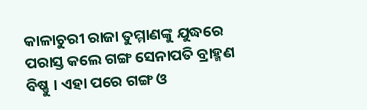କାଳାଚୁରୀ ରାଜା ତୁମ୍ମାଣଙ୍କୁ ଯୁଦ୍ଧରେ ପରାସ୍ତ କଲେ ଗଙ୍ଗ ସେନାପତି ବ୍ରାହ୍ମଣ ବିଷ୍ଣୁ । ଏହା ପରେ ଗଙ୍ଗ ଓ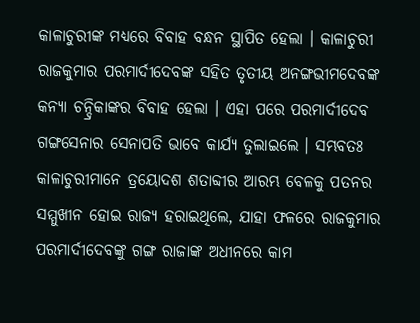କାଳାଚୁରୀଙ୍କ ମଧ୍ୟରେ ବିବାହ ବନ୍ଧନ ସ୍ଥାପିତ ହେଲା । କାଳାଚୁରୀ ରାଜକୁମାର ପରମାର୍ଦୀଦେବଙ୍କ ସହିତ ତୃତୀୟ ଅନଙ୍ଗଭୀମଦେବଙ୍କ କନ୍ୟା ଚନ୍ଦ୍ରିକାଙ୍କର ବିବାହ ହେଲା । ଏହା ପରେ ପରମାର୍ଦୀଦେବ ଗଙ୍ଗସେନାର ସେନାପତି ଭାବେ କାର୍ଯ୍ୟ ତୁଲାଇଲେ । ସମ୍ଭବତଃ କାଳାଚୁରୀମାନେ ତ୍ରୟୋଦଶ ଶତାବ୍ଦୀର ଆରମ୍ଭ ବେଳକୁ ପତନର ସମ୍ମୁଖୀନ ହୋଇ ରାଜ୍ୟ ହରାଇଥିଲେ, ଯାହା ଫଳରେ ରାଜକୁମାର ପରମାର୍ଦୀଦେବଙ୍କୁ ଗଙ୍ଗ ରାଜାଙ୍କ ଅଧୀନରେ କାମ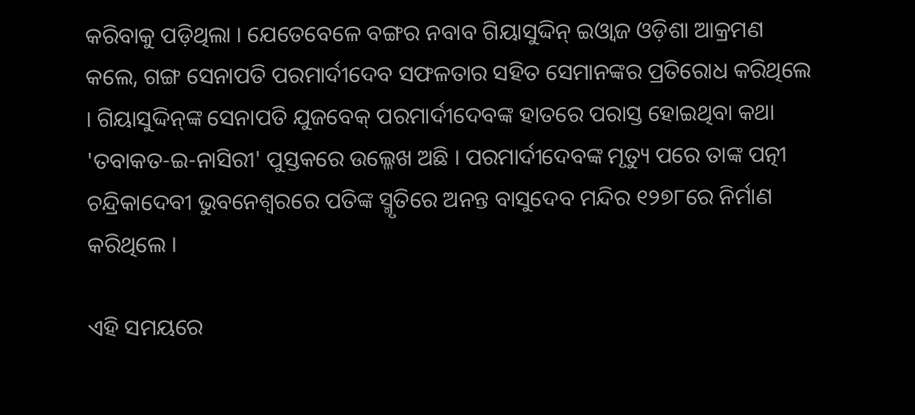କରିବାକୁ ପଡ଼ିଥିଲା । ଯେତେବେଳେ ବଙ୍ଗର ନବାବ ଗିୟାସୁଦ୍ଦିନ୍‍ ଇଓ୍ୱାଜ ଓଡ଼ିଶା ଆକ୍ରମଣ କଲେ, ଗଙ୍ଗ ସେନାପତି ପରମାର୍ଦୀଦେବ ସଫଳତାର ସହିତ ସେମାନଙ୍କର ପ୍ରତିରୋଧ କରିଥିଲେ । ଗିୟାସୁଦ୍ଦିନ୍‍ଙ୍କ ସେନାପତି ଯୁଜବେକ୍‍ ପରମାର୍ଦୀଦେବଙ୍କ ହାତରେ ପରାସ୍ତ ହୋଇଥିବା କଥା 'ତବାକତ-ଇ-ନାସିରୀ' ପୁସ୍ତକରେ ଉଲ୍ଳେଖ ଅଛି । ପରମାର୍ଦୀଦେବଙ୍କ ମୃତ୍ୟୁ ପରେ ତାଙ୍କ ପତ୍ନୀ ଚନ୍ଦ୍ରିକାଦେବୀ ଭୁବନେଶ୍ୱରରେ ପତିଙ୍କ ସ୍ମୃତିରେ ଅନନ୍ତ ବାସୁଦେବ ମନ୍ଦିର ୧୨୭୮ରେ ନିର୍ମାଣ କରିଥିଲେ ।

ଏହି ସମୟରେ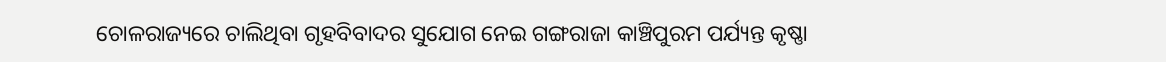ଚୋଳରାଜ୍ୟରେ ଚାଲିଥିବା ଗୃହବିବାଦର ସୁଯୋଗ ନେଇ ଗଙ୍ଗରାଜା କାଞ୍ଚିପୁରମ ପର୍ଯ୍ୟନ୍ତ କୃଷ୍ଣା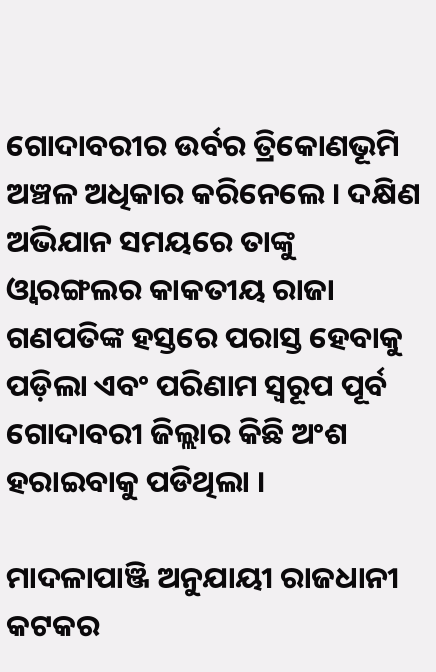ଗୋଦାବରୀର ଉର୍ବର ତ୍ରିକୋଣଭୂମି ଅଞ୍ଚଳ ଅଧିକାର କରିନେଲେ । ଦକ୍ଷିଣ ଅଭିଯାନ ସମୟରେ ତାଙ୍କୁ ଓ୍ୱାରଙ୍ଗଲର କାକତୀୟ ରାଜା ଗଣପତିଙ୍କ ହସ୍ତରେ ପରାସ୍ତ ହେବାକୁ ପଡ଼ିଲା ଏବଂ ପରିଣାମ ସ୍ୱରୂପ ପୂର୍ବ ଗୋଦାବରୀ ଜିଲ୍ଲାର କିଛି ଅଂଶ ହରାଇବାକୁ ପଡିଥିଲା ।

ମାଦଳାପାଞ୍ଜି ଅନୁଯାୟୀ ରାଜଧାନୀ କଟକର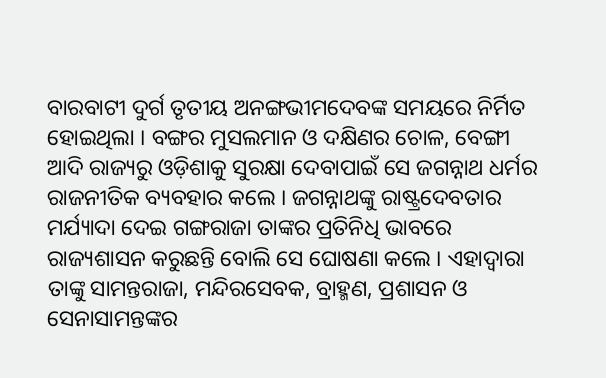ବାରବାଟୀ ଦୁର୍ଗ ତୃତୀୟ ଅନଙ୍ଗଭୀମଦେବଙ୍କ ସମୟରେ ନିର୍ମିତ ହୋଇଥିଲା । ବଙ୍ଗର ମୁସଲମାନ ଓ ଦକ୍ଷିଣର ଚୋଳ, ବେଙ୍ଗୀ ଆଦି ରାଜ୍ୟରୁ ଓଡ଼ିଶାକୁ ସୁରକ୍ଷା ଦେବାପାଇଁ ସେ ଜଗନ୍ନାଥ ଧର୍ମର ରାଜନୀତିକ ବ୍ୟବହାର କଲେ । ଜଗନ୍ନାଥଙ୍କୁ ରାଷ୍ଟ୍ରଦେବତାର ମର୍ଯ୍ୟାଦା ଦେଇ ଗଙ୍ଗରାଜା ତାଙ୍କର ପ୍ରତିନିଧି ଭାବରେ ରାଜ୍ୟଶାସନ କରୁଛନ୍ତି ବୋଲି ସେ ଘୋଷଣା କଲେ । ଏହାଦ୍ୱାରା ତାଙ୍କୁ ସାମନ୍ତରାଜା, ମନ୍ଦିରସେବକ, ବ୍ରାହ୍ମଣ, ପ୍ରଶାସନ ଓ ସେନାସାମନ୍ତଙ୍କର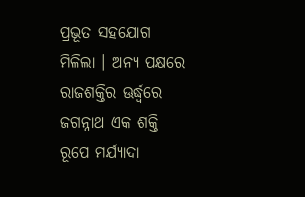ପ୍ରଭୂତ ସହଯୋଗ ମିଳିଲା । ଅନ୍ୟ ପକ୍ଷରେ ରାଜଶକ୍ତିର ଊର୍ଦ୍ଧ୍ୱରେ ଜଗନ୍ନାଥ ଏକ ଶକ୍ତି ରୂପେ ମର୍ଯ୍ୟାଦା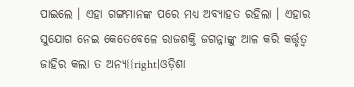ପାଇଲେ । ଏହା ଗଙ୍ଗମାନଙ୍କ ପରେ ମଧ୍ୟ ଅବ୍ୟାହତ ରହିଲା । ଏହାର ସୁଯୋଗ ନେଇ କେତେବେଳେ ରାଜଶକ୍ତି ଜଗନ୍ନାଙ୍କୁ ଆଳ କରି କର୍ତ୍ତୃତ୍ୱ ଜାହିର କଲା ତ ଅନ୍ୟ{{right|ଓଡ଼ିଶା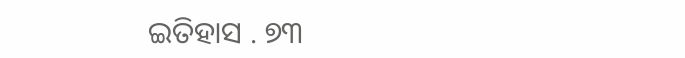ଇତିହାସ . ୭୩